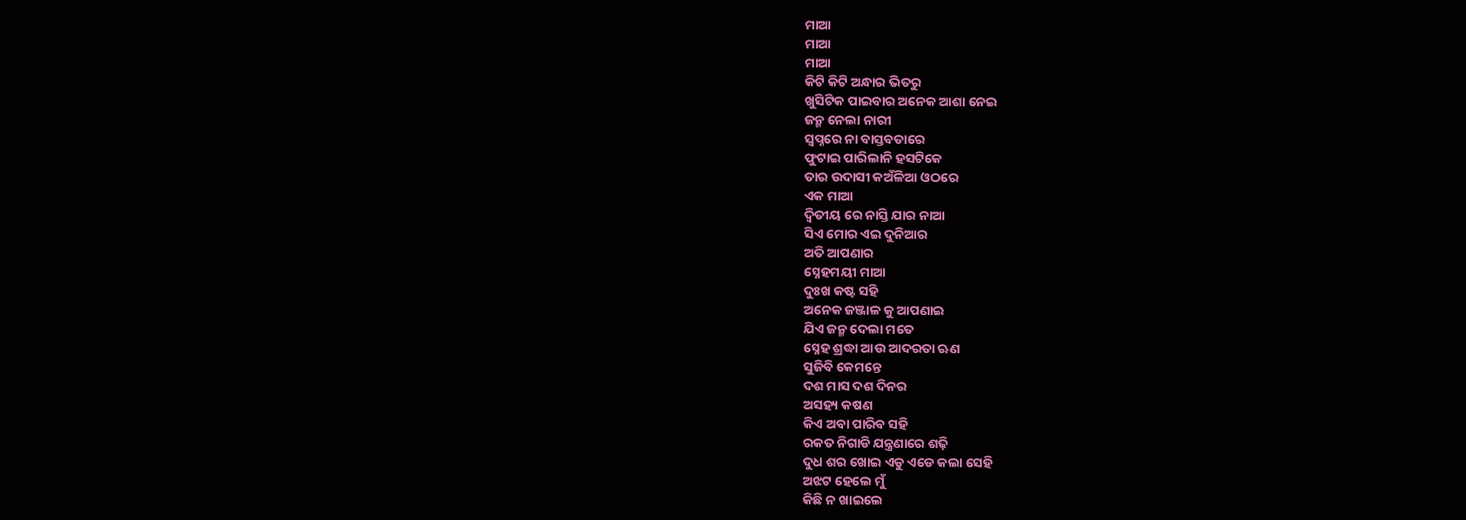ମାଆ
ମାଆ
ମାଆ
କିଟି କିଟି ଅନ୍ଧାର ଭିତରୁ
ଖୁସିଟିକ ପାଇବାର ଅନେକ ଆଶା ନେଇ
ଜନ୍ମ ନେଲା ନାରୀ
ସ୍ଵପ୍ନରେ ନା ବାସ୍ତବତାରେ
ଫୁଟାଇ ପାରିଲାନି ହସଟିକେ
ତାର ଉଦାସୀ କଅଁଳିଆ ଓଠରେ
ଏକ ମାଆ
ଦ୍ବିତୀୟ ରେ ନାସ୍ତି ଯାର ନାଆ
ସିଏ ମୋର ଏଇ ଦୁନିଆର
ଅତି ଆପଣାର
ସ୍ନେହମୟୀ ମାଆ
ଦୁଃଖ କଷ୍ଟ ସହି
ଅନେକ ଜଞ୍ଜାଳ କୁ ଆପଣାଇ
ଯିଏ ଜନ୍ମ ଦେଲା ମତେ
ସ୍ନେହ ଶ୍ରଦ୍ଧା ଆଉ ଆଦରତା ଋଣ
ସୁଜିବି କେମନ୍ତେ
ଦଶ ମାସ ଦଶ ଦିନର
ଅସହ୍ୟ କଷଣ
କିଏ ଅବା ପାରିବ ସହି
ରକତ ନିଗାଡି ଯନ୍ତ୍ରଣାରେ ଶଢ଼ି
ଦୁଧ ଶର ଖୋଇ ଏଡୁ ଏଡେ କଲା ସେହି
ଅଝଟ ହେଲେ ମୁଁ
କିଛି ନ ଖାଇଲେ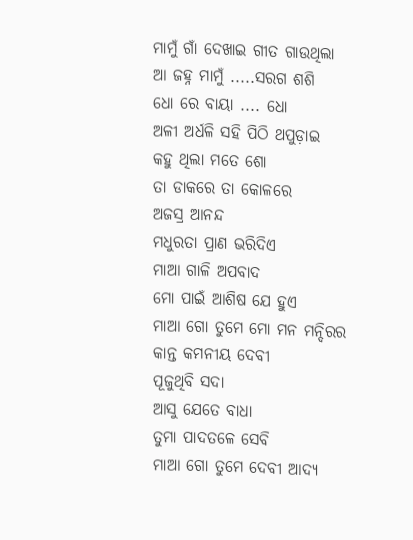ମାମୁଁ ଗାଁ ଦେଖାଇ ଗୀତ ଗାଉଥିଲା
ଆ ଜହ୍ନ ମାମୁଁ .....ସରଗ ଶଶି
ଧୋ ରେ ବାୟା .... ଧୋ
ଅଳୀ ଅର୍ଧଳି ସହି ପିଠି ଥପୁଡ଼ାଇ
କହୁ ଥିଲା ମତେ ଶୋ
ତା ଡାକରେ ତା କୋଳରେ
ଅଜସ୍ର ଆନନ୍ଦ
ମଧୁରତା ପ୍ରାଣ ଭରିଦିଏ
ମାଆ ଗାଳି ଅପବାଦ
ମୋ ପାଇଁ ଆଶିଷ ଯେ ହୁଏ
ମାଆ ଗୋ ତୁମେ ମୋ ମନ ମନ୍ଦିରର
କାନ୍ତ କମନୀୟ ଦେବୀ
ପୂଜୁଥିବି ସଦା
ଆସୁ ଯେତେ ବାଧା
ତୁମା ପାଦତଳେ ସେବି
ମାଆ ଗୋ ତୁମେ ଦେବୀ ଆଦ୍ୟ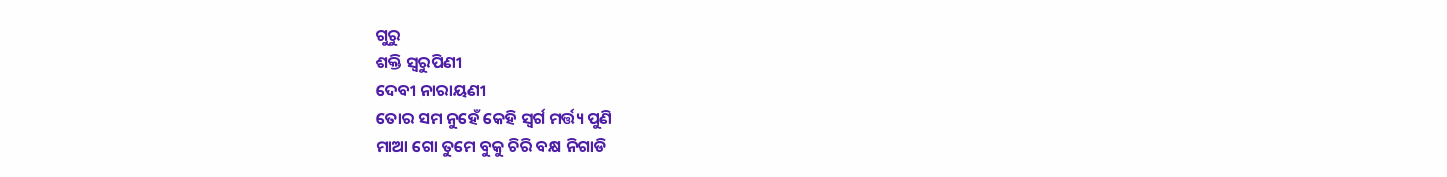ଗୁରୁ
ଶକ୍ତି ସ୍ୱରୁପିଣୀ
ଦେବୀ ନାରାୟଣୀ
ତୋର ସମ ନୁହେଁ କେହି ସ୍ବର୍ଗ ମର୍ତ୍ତ୍ୟ ପୁଣି
ମାଆ ଗୋ ତୁମେ ବୁକୁ ଚିରି ବକ୍ଷ ନିଗାଡି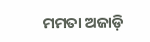ମମତା ଅଜାଡ଼ି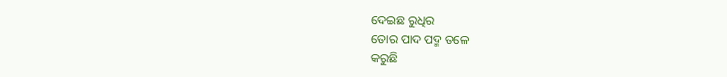ଦେଇଛ ରୁଧିର
ତୋର ପାଦ ପଦ୍ମ ତଳେ
କରୁଛି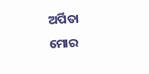ଅର୍ପିତା
ମୋର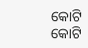କୋଟି କୋଟି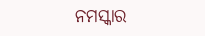ନମସ୍କାର